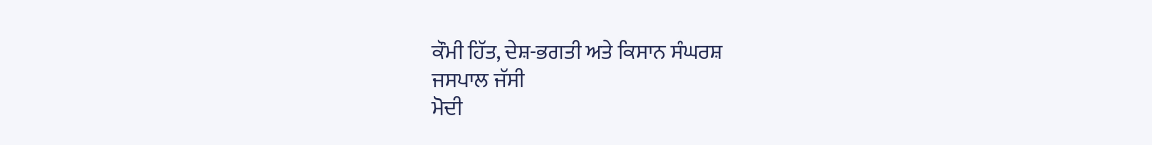ਕੌਮੀ ਹਿੱਤ, ਦੇਸ਼-ਭਗਤੀ ਅਤੇ ਕਿਸਾਨ ਸੰਘਰਸ਼
ਜਸਪਾਲ ਜੱਸੀ
ਮੋਦੀ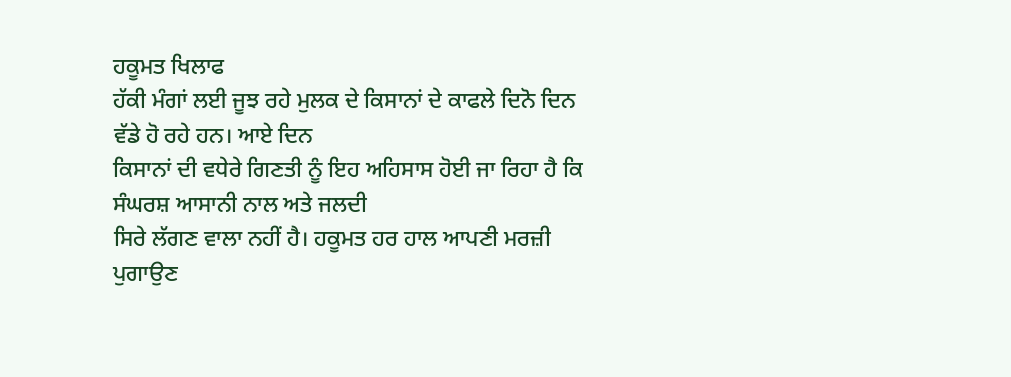ਹਕੂਮਤ ਖਿਲਾਫ
ਹੱਕੀ ਮੰਗਾਂ ਲਈ ਜੂਝ ਰਹੇ ਮੁਲਕ ਦੇ ਕਿਸਾਨਾਂ ਦੇ ਕਾਫਲੇ ਦਿਨੋ ਦਿਨ ਵੱਡੇ ਹੋ ਰਹੇ ਹਨ। ਆਏ ਦਿਨ
ਕਿਸਾਨਾਂ ਦੀ ਵਧੇਰੇ ਗਿਣਤੀ ਨੂੰ ਇਹ ਅਹਿਸਾਸ ਹੋਈ ਜਾ ਰਿਹਾ ਹੈ ਕਿ ਸੰਘਰਸ਼ ਆਸਾਨੀ ਨਾਲ ਅਤੇ ਜਲਦੀ
ਸਿਰੇ ਲੱਗਣ ਵਾਲਾ ਨਹੀਂ ਹੈ। ਹਕੂਮਤ ਹਰ ਹਾਲ ਆਪਣੀ ਮਰਜ਼ੀ ਪੁਗਾਉਣ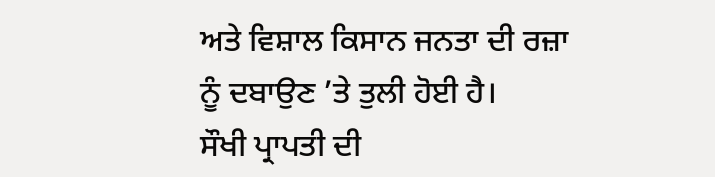ਅਤੇ ਵਿਸ਼ਾਲ ਕਿਸਾਨ ਜਨਤਾ ਦੀ ਰਜ਼ਾ
ਨੂੰ ਦਬਾਉਣ ’ਤੇ ਤੁਲੀ ਹੋਈ ਹੈ।
ਸੌਖੀ ਪ੍ਰਾਪਤੀ ਦੀ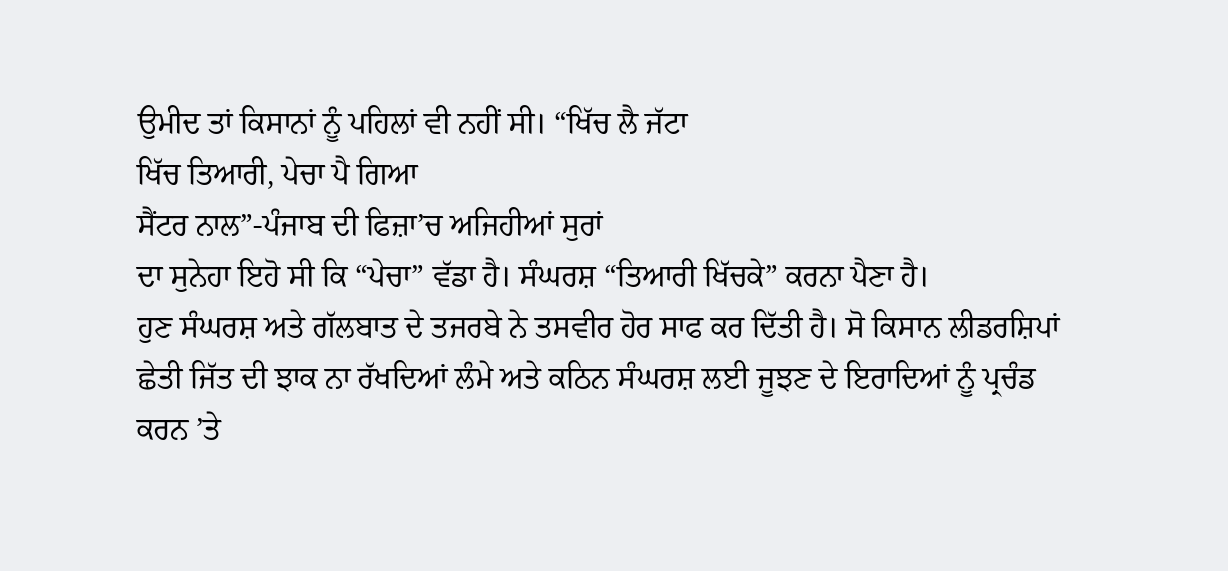ਉਮੀਦ ਤਾਂ ਕਿਸਾਨਾਂ ਨੂੰ ਪਹਿਲਾਂ ਵੀ ਨਹੀਂ ਸੀ। “ਖਿੱਚ ਲੈ ਜੱਟਾ
ਖਿੱਚ ਤਿਆਰੀ, ਪੇਚਾ ਪੈ ਗਿਆ
ਸੈਂਟਰ ਨਾਲ”-ਪੰਜਾਬ ਦੀ ਫਿਜ਼ਾ’ਚ ਅਜਿਹੀਆਂ ਸੁਰਾਂ
ਦਾ ਸੁਨੇਹਾ ਇਹੋ ਸੀ ਕਿ “ਪੇਚਾ” ਵੱਡਾ ਹੈ। ਸੰਘਰਸ਼ “ਤਿਆਰੀ ਖਿੱਚਕੇ” ਕਰਨਾ ਪੈਣਾ ਹੈ।
ਹੁਣ ਸੰਘਰਸ਼ ਅਤੇ ਗੱਲਬਾਤ ਦੇ ਤਜਰਬੇ ਨੇ ਤਸਵੀਰ ਹੋਰ ਸਾਫ ਕਰ ਦਿੱਤੀ ਹੈ। ਸੋ ਕਿਸਾਨ ਲੀਡਰਸ਼ਿਪਾਂ
ਛੇਤੀ ਜਿੱਤ ਦੀ ਝਾਕ ਨਾ ਰੱਖਦਿਆਂ ਲੰਮੇ ਅਤੇ ਕਠਿਨ ਸੰਘਰਸ਼ ਲਈ ਜੂਝਣ ਦੇ ਇਰਾਦਿਆਂ ਨੂੰ ਪ੍ਰਚੰਡ
ਕਰਨ ’ਤੇ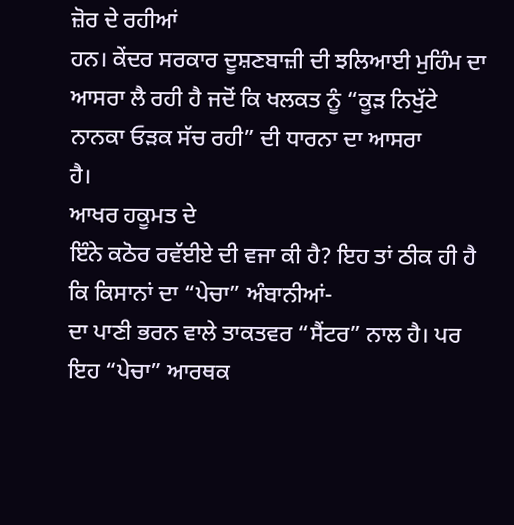ਜ਼ੋਰ ਦੇ ਰਹੀਆਂ
ਹਨ। ਕੇਂਦਰ ਸਰਕਾਰ ਦੂਸ਼ਣਬਾਜ਼ੀ ਦੀ ਝਲਿਆਈ ਮੁਹਿੰਮ ਦਾ ਆਸਰਾ ਲੈ ਰਹੀ ਹੈ ਜਦੋਂ ਕਿ ਖਲਕਤ ਨੂੰ “ਕੂੜ ਨਿਖੁੱਟੇ
ਨਾਨਕਾ ਓੜਕ ਸੱਚ ਰਹੀ” ਦੀ ਧਾਰਨਾ ਦਾ ਆਸਰਾ
ਹੈ।
ਆਖਰ ਹਕੂਮਤ ਦੇ
ਇੰਨੇ ਕਠੋਰ ਰਵੱਈਏ ਦੀ ਵਜਾ ਕੀ ਹੈ? ਇਹ ਤਾਂ ਠੀਕ ਹੀ ਹੈ ਕਿ ਕਿਸਾਨਾਂ ਦਾ “ਪੇਚਾ” ਅੰਬਾਨੀਆਂ-
ਦਾ ਪਾਣੀ ਭਰਨ ਵਾਲੇ ਤਾਕਤਵਰ “ਸੈਂਟਰ” ਨਾਲ ਹੈ। ਪਰ ਇਹ “ਪੇਚਾ” ਆਰਥਕ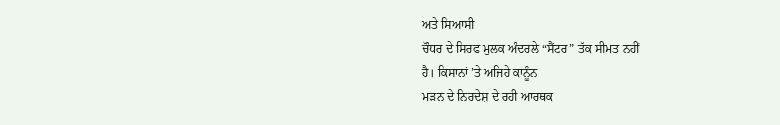ਅਤੇ ਸਿਆਸੀ
ਚੌਧਰ ਦੇ ਸਿਰਫ ਮੁਲਕ ਅੰਦਰਲੇ “ਸੈਂਟਰ” ਤੱਕ ਸੀਮਤ ਨਹੀਂ
ਹੈ। ਕਿਸਾਨਾਂ ’ਤੇ ਅਜਿਹੇ ਕਾਨੂੰਨ
ਮੜਨ ਦੇ ਨਿਰਦੇਸ਼ ਦੇ ਰਹੀ ਆਰਥਕ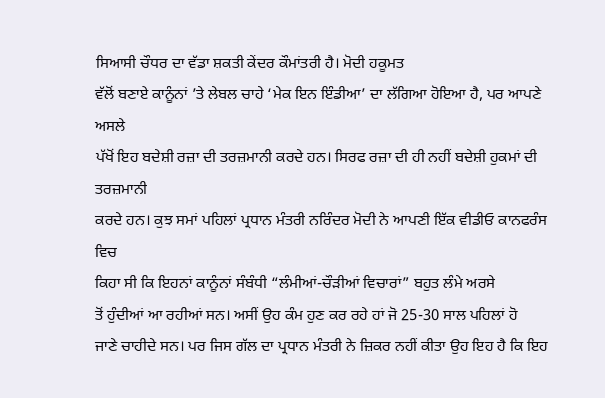ਸਿਆਸੀ ਚੌਧਰ ਦਾ ਵੱਡਾ ਸ਼ਕਤੀ ਕੇਂਦਰ ਕੌਮਾਂਤਰੀ ਹੈ। ਮੋਦੀ ਹਕੂਮਤ
ਵੱਲੋਂ ਬਣਾਏ ਕਾਨੂੰਨਾਂ ’ਤੇ ਲੇਬਲ ਚਾਹੇ ‘ਮੇਕ ਇਨ ਇੰਡੀਆ’ ਦਾ ਲੱਗਿਆ ਹੋਇਆ ਹੈ, ਪਰ ਆਪਣੇ ਅਸਲੇ
ਪੱਖੋਂ ਇਹ ਬਦੇਸ਼ੀ ਰਜ਼ਾ ਦੀ ਤਰਜ਼ਮਾਨੀ ਕਰਦੇ ਹਨ। ਸਿਰਫ ਰਜ਼ਾ ਦੀ ਹੀ ਨਹੀਂ ਬਦੇਸ਼ੀ ਹੁਕਮਾਂ ਦੀ ਤਰਜ਼ਮਾਨੀ
ਕਰਦੇ ਹਨ। ਕੁਝ ਸਮਾਂ ਪਹਿਲਾਂ ਪ੍ਰਧਾਨ ਮੰਤਰੀ ਨਰਿੰਦਰ ਮੋਦੀ ਨੇ ਆਪਣੀ ਇੱਕ ਵੀਡੀਓ ਕਾਨਫਰੰਸ ਵਿਚ
ਕਿਹਾ ਸੀ ਕਿ ਇਹਨਾਂ ਕਾਨੂੰਨਾਂ ਸੰਬੰਧੀ “ਲੰਮੀਆਂ-ਚੌੜੀਆਂ ਵਿਚਾਰਾਂ” ਬਹੁਤ ਲੰਮੇ ਅਰਸੇ
ਤੋਂ ਹੁੰਦੀਆਂ ਆ ਰਹੀਆਂ ਸਨ। ਅਸੀਂ ਉਹ ਕੰਮ ਹੁਣ ਕਰ ਰਹੇ ਹਾਂ ਜੋ 25-30 ਸਾਲ ਪਹਿਲਾਂ ਹੋ
ਜਾਣੇ ਚਾਹੀਦੇ ਸਨ। ਪਰ ਜਿਸ ਗੱਲ ਦਾ ਪ੍ਰਧਾਨ ਮੰਤਰੀ ਨੇ ਜ਼ਿਕਰ ਨਹੀਂ ਕੀਤਾ ਉਹ ਇਹ ਹੈ ਕਿ ਇਹ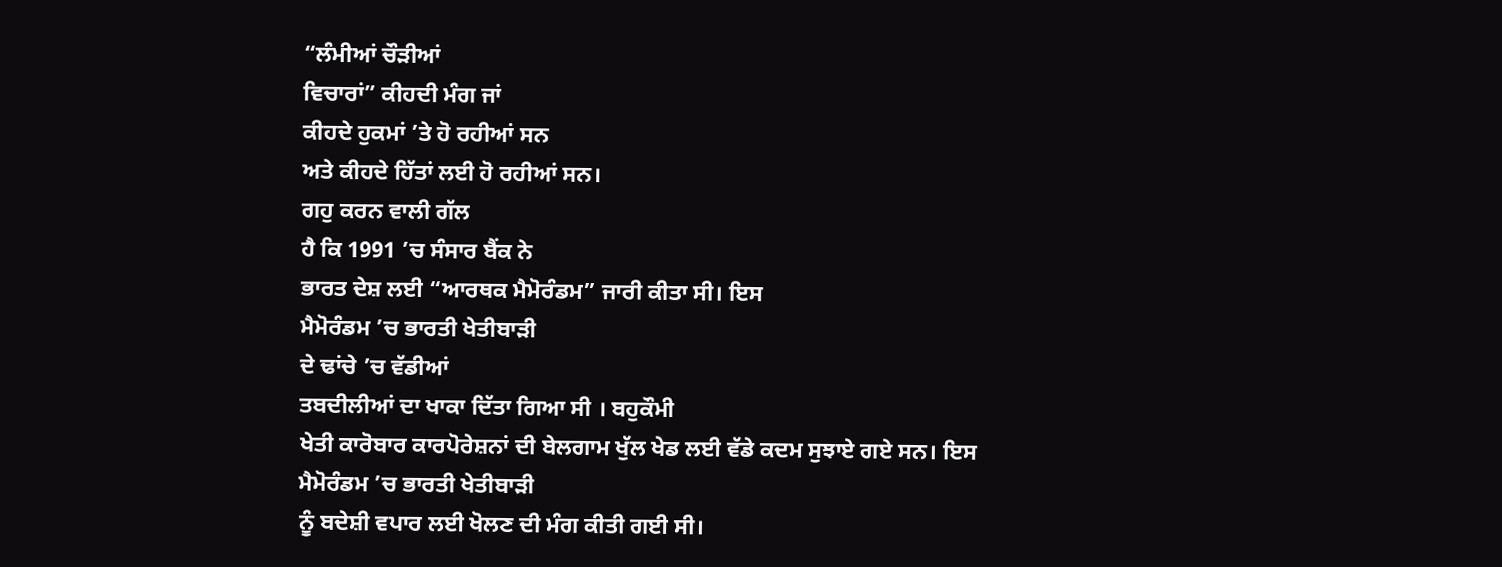“ਲੰਮੀਆਂ ਚੌੜੀਆਂ
ਵਿਚਾਰਾਂ” ਕੀਹਦੀ ਮੰਗ ਜਾਂ
ਕੀਹਦੇ ਹੁਕਮਾਂ ’ਤੇ ਹੋ ਰਹੀਆਂ ਸਨ
ਅਤੇ ਕੀਹਦੇ ਹਿੱਤਾਂ ਲਈ ਹੋ ਰਹੀਆਂ ਸਨ।
ਗਹੁ ਕਰਨ ਵਾਲੀ ਗੱਲ
ਹੈ ਕਿ 1991 ’ਚ ਸੰਸਾਰ ਬੈਂਕ ਨੇ
ਭਾਰਤ ਦੇਸ਼ ਲਈ “ਆਰਥਕ ਮੈਮੋਰੰਡਮ” ਜਾਰੀ ਕੀਤਾ ਸੀ। ਇਸ
ਮੈਮੋਰੰਡਮ ’ਚ ਭਾਰਤੀ ਖੇਤੀਬਾੜੀ
ਦੇ ਢਾਂਚੇ ’ਚ ਵੱਡੀਆਂ
ਤਬਦੀਲੀਆਂ ਦਾ ਖਾਕਾ ਦਿੱਤਾ ਗਿਆ ਸੀ । ਬਹੁਕੌਮੀ
ਖੇਤੀ ਕਾਰੋਬਾਰ ਕਾਰਪੋਰੇਸ਼ਨਾਂ ਦੀ ਬੇਲਗਾਮ ਖੁੱਲ ਖੇਡ ਲਈ ਵੱਡੇ ਕਦਮ ਸੁਝਾਏ ਗਏ ਸਨ। ਇਸ
ਮੈਮੋਰੰਡਮ ’ਚ ਭਾਰਤੀ ਖੇਤੀਬਾੜੀ
ਨੂੰ ਬਦੇਸ਼ੀ ਵਪਾਰ ਲਈ ਖੋਲਣ ਦੀ ਮੰਗ ਕੀਤੀ ਗਈ ਸੀ।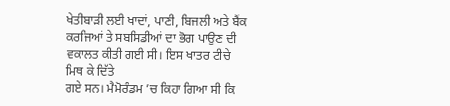ਖੇਤੀਬਾੜੀ ਲਈ ਖਾਦਾਂ, ਪਾਣੀ, ਬਿਜਲੀ ਅਤੇ ਬੈਂਕ
ਕਰਜਿਆਂ ਤੇ ਸਬਸਿਡੀਆਂ ਦਾ ਭੋਗ ਪਾਉਣ ਦੀ ਵਕਾਲਤ ਕੀਤੀ ਗਈ ਸੀ। ਇਸ ਖਾਤਰ ਟੀਚੇ ਮਿਥ ਕੇ ਦਿੱਤੇ
ਗਏ ਸਨ। ਮੈਮੋਰੰਡਮ ’ਚ ਕਿਹਾ ਗਿਆ ਸੀ ਕਿ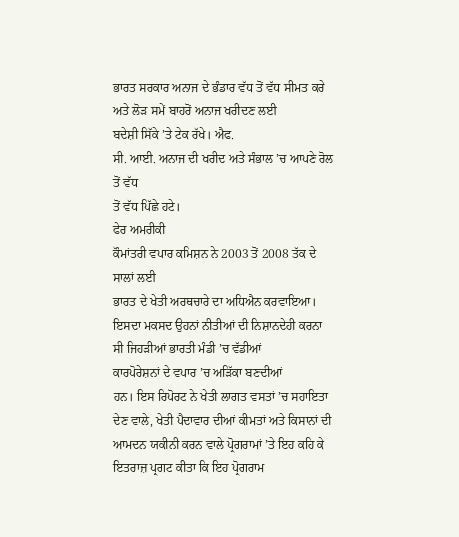ਭਾਰਤ ਸਰਕਾਰ ਅਨਾਜ ਦੇ ਭੰਡਾਰ ਵੱਧ ਤੋਂ ਵੱਧ ਸੀਮਤ ਕਰੇ ਅਤੇ ਲੋੜ ਸਮੇਂ ਬਾਹਰੋਂ ਅਨਾਜ ਖਰੀਦਣ ਲਈ
ਬਦੇਸ਼ੀ ਸਿੱਕੇ ’ਤੇ ਟੇਕ ਰੱਖੇ। ਐਫ.
ਸੀ. ਆਈ. ਅਨਾਜ ਦੀ ਖਰੀਦ ਅਤੇ ਸੰਭਾਲ ’ਚ ਆਪਣੇ ਰੋਲ ਤੋਂ ਵੱਧ
ਤੋਂ ਵੱਧ ਪਿੱਛੇ ਹਟੇ।
ਫੇਰ ਅਮਰੀਕੀ
ਕੌਮਾਂਤਰੀ ਵਪਾਰ ਕਮਿਸ਼ਨ ਨੇ 2003 ਤੋਂ 2008 ਤੱਕ ਦੇ ਸਾਲਾਂ ਲਈ
ਭਾਰਤ ਦੇ ਖੇਤੀ ਅਰਥਚਾਰੇ ਦਾ ਅਧਿਐਨ ਕਰਵਾਇਆ। ਇਸਦਾ ਮਕਸਦ ਉਹਨਾਂ ਨੀਤੀਆਂ ਦੀ ਨਿਸ਼ਾਨਦੇਹੀ ਕਰਨਾ
ਸੀ ਜਿਹੜੀਆਂ ਭਾਰਤੀ ਮੰਡੀ ’ਚ ਵੱਡੀਆਂ
ਕਾਰਪੋਰੇਸ਼ਨਾਂ ਦੇ ਵਪਾਰ ’ਚ ਅੜਿੱਕਾ ਬਣਦੀਆਂ
ਹਨ। ਇਸ ਰਿਪੋਰਟ ਨੇ ਖੇਤੀ ਲਾਗਤ ਵਸਤਾਂ ’ਚ ਸਹਾਇਤਾ ਦੇਣ ਵਾਲੇ, ਖੇਤੀ ਪੈਦਾਵਾਰ ਦੀਆਂ ਕੀਮਤਾਂ ਅਤੇ ਕਿਸਾਨਾਂ ਦੀ ਆਮਦਨ ਯਕੀਨੀ ਕਰਨ ਵਾਲੇ ਪ੍ਰੋਗਰਾਮਾਂ ’ਤੇ ਇਹ ਕਹਿ ਕੇ
ਇਤਰਾਜ਼ ਪ੍ਰਗਟ ਕੀਤਾ ਕਿ ਇਹ ਪ੍ਰੋਗਰਾਮ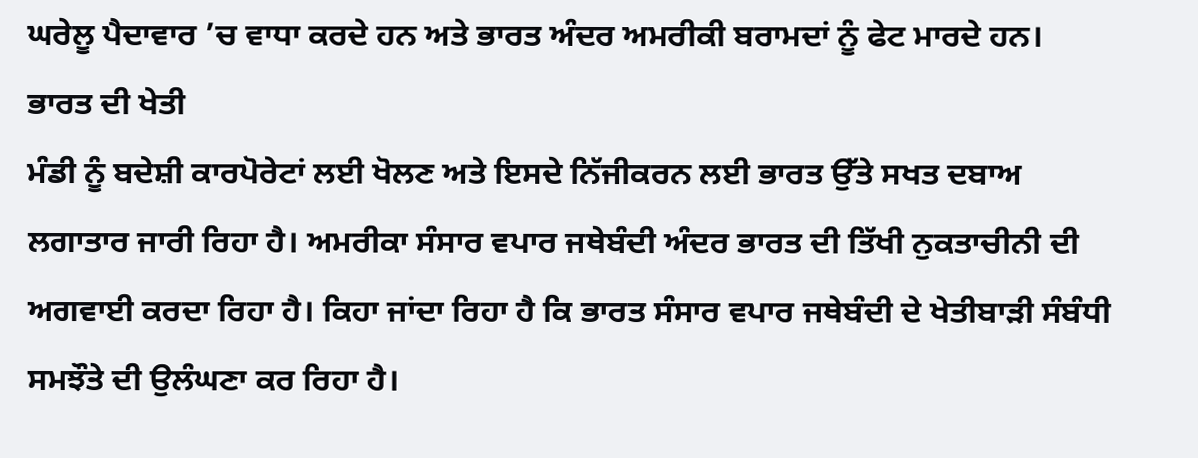ਘਰੇਲੂ ਪੈਦਾਵਾਰ ’ਚ ਵਾਧਾ ਕਰਦੇ ਹਨ ਅਤੇ ਭਾਰਤ ਅੰਦਰ ਅਮਰੀਕੀ ਬਰਾਮਦਾਂ ਨੂੰ ਫੇਟ ਮਾਰਦੇ ਹਨ।
ਭਾਰਤ ਦੀ ਖੇਤੀ
ਮੰਡੀ ਨੂੰ ਬਦੇਸ਼ੀ ਕਾਰਪੋਰੇਟਾਂ ਲਈ ਖੋਲਣ ਅਤੇ ਇਸਦੇ ਨਿੱਜੀਕਰਨ ਲਈ ਭਾਰਤ ਉੱਤੇ ਸਖਤ ਦਬਾਅ
ਲਗਾਤਾਰ ਜਾਰੀ ਰਿਹਾ ਹੈ। ਅਮਰੀਕਾ ਸੰਸਾਰ ਵਪਾਰ ਜਥੇਬੰਦੀ ਅੰਦਰ ਭਾਰਤ ਦੀ ਤਿੱਖੀ ਨੁਕਤਾਚੀਨੀ ਦੀ
ਅਗਵਾਈ ਕਰਦਾ ਰਿਹਾ ਹੈ। ਕਿਹਾ ਜਾਂਦਾ ਰਿਹਾ ਹੈ ਕਿ ਭਾਰਤ ਸੰਸਾਰ ਵਪਾਰ ਜਥੇਬੰਦੀ ਦੇ ਖੇਤੀਬਾੜੀ ਸੰਬੰਧੀ ਸਮਝੌਤੇ ਦੀ ਉਲੰਘਣਾ ਕਰ ਰਿਹਾ ਹੈ।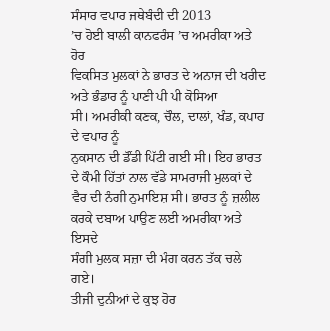ਸੰਸਾਰ ਵਪਾਰ ਜਥੇਬੰਦੀ ਦੀ 2013
’ਚ ਹੋਈ ਬਾਲੀ ਕਾਨਫਰੰਸ ’ਚ ਅਮਰੀਕਾ ਅਤੇ ਹੋਰ
ਵਿਕਸਿਤ ਮੁਲਕਾਂ ਨੇ ਭਾਰਤ ਦੇ ਅਨਾਜ ਦੀ ਖਰੀਦ ਅਤੇ ਭੰਡਾਰ ਨੂੰ ਪਾਣੀ ਪੀ ਪੀ ਕੋਸਿਆ
ਸੀ। ਅਮਰੀਕੀ ਕਣਕ, ਚੌਲ, ਦਾਲਾਂ, ਖੰਡ, ਕਪਾਹ ਦੇ ਵਪਾਰ ਨੂੰ
ਨੁਕਸਾਨ ਦੀ ਡੌਂਡੀ ਪਿੱਟੀ ਗਈ ਸੀ। ਇਹ ਭਾਰਤ ਦੇ ਕੌਮੀ ਹਿੱਤਾਂ ਨਾਲ ਵੱਡੇ ਸਾਮਰਾਜੀ ਮੁਲਕਾਂ ਦੇ
ਵੈਰ ਦੀ ਨੰਗੀ ਨੁਮਾਇਸ਼ ਸੀ। ਭਾਰਤ ਨੂੰ ਜ਼ਲੀਲ ਕਰਕੇ ਦਬਾਅ ਪਾਉਣ ਲਈ ਅਮਰੀਕਾ ਅਤੇ ਇਸਦੇ
ਸੰਗੀ ਮੁਲਕ ਸਜ਼ਾ ਦੀ ਮੰਗ ਕਰਨ ਤੱਕ ਚਲੇ ਗਏ।
ਤੀਜੀ ਦੁਨੀਆਂ ਦੇ ਕੁਝ ਹੋਰ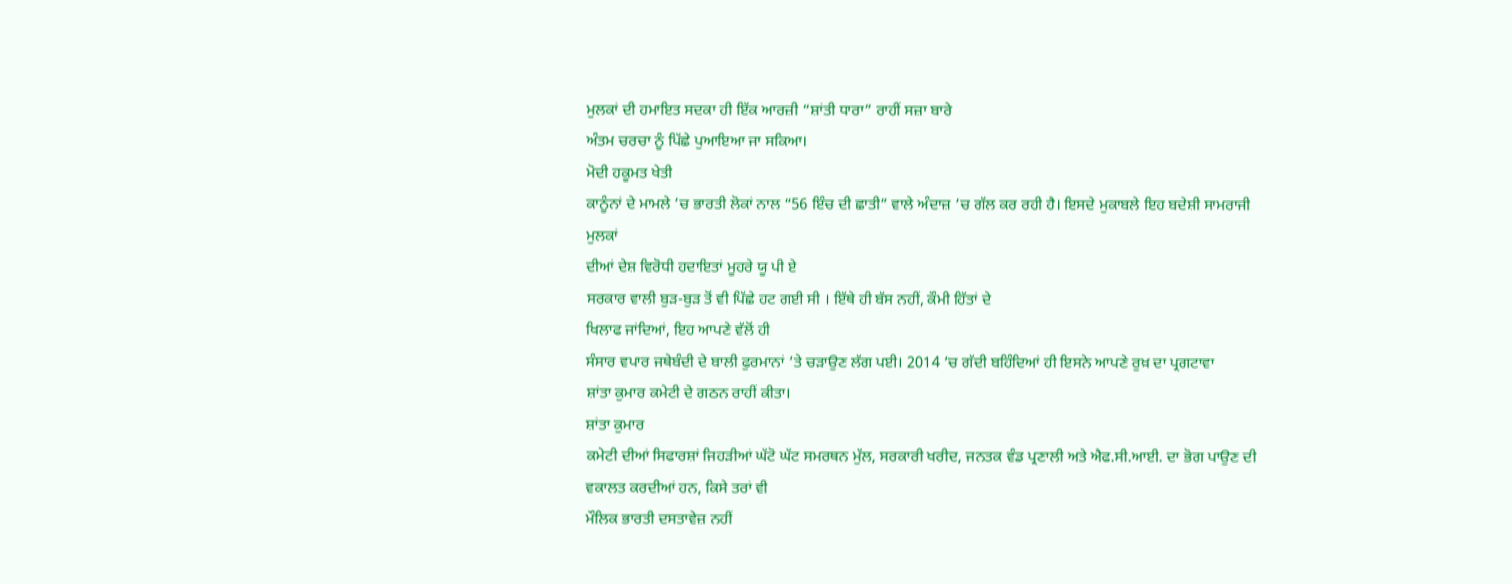ਮੁਲਕਾਂ ਦੀ ਹਮਾਇਤ ਸਦਕਾ ਹੀ ਇੱਕ ਆਰਜ਼ੀ “ਸ਼ਾਂਤੀ ਧਾਰਾ” ਰਾਹੀਂ ਸਜ਼ਾ ਬਾਰੇ
ਅੰਤਮ ਚਰਚਾ ਨੂੰ ਪਿੱਛੇ ਪੁਆਇਆ ਜਾ ਸਕਿਆ।
ਮੋਦੀ ਹਕੂਮਤ ਖੇਤੀ
ਕਾਨੂੰਨਾਂ ਦੇ ਮਾਮਲੇ ’ਚ ਭਾਰਤੀ ਲੋਕਾਂ ਨਾਲ “56 ਇੰਚ ਦੀ ਛਾਤੀ” ਵਾਲੇ ਅੰਦਾਜ਼ ’ਚ ਗੱਲ ਕਰ ਰਹੀ ਹੈ। ਇਸਦੇ ਮੁਕਾਬਲੇ ਇਹ ਬਦੇਸ਼ੀ ਸਾਮਰਾਜੀ ਮੁਲਕਾਂ
ਦੀਆਂ ਦੇਸ਼ ਵਿਰੋਧੀ ਹਦਾਇਤਾਂ ਮੂਹਰੇ ਯੂ ਪੀ ਏ
ਸਰਕਾਰ ਵਾਲੀ ਬੁੜ-ਬੁੜ ਤੋਂ ਵੀ ਪਿੱਛੇ ਹਟ ਗਈ ਸੀ । ਇੱਥੇ ਹੀ ਬੱਸ ਨਹੀਂ, ਕੌਮੀ ਹਿੱਤਾਂ ਦੇ
ਖਿਲਾਫ ਜਾਂਦਿਆਂ, ਇਹ ਆਪਣੇ ਵੱਲੋਂ ਹੀ
ਸੰਸਾਰ ਵਪਾਰ ਜਥੇਬੰਦੀ ਦੇ ਬਾਲੀ ਫੁਰਮਾਨਾਂ ’ਤੇ ਚੜਾਉਣ ਲੱਗ ਪਈ। 2014 ’ਚ ਗੱਦੀ ਬਹਿੰਦਿਆਂ ਹੀ ਇਸਨੇ ਆਪਣੇ ਰੁਖ਼ ਦਾ ਪ੍ਰਗਟਾਵਾ
ਸ਼ਾਂਤਾ ਕੁਮਾਰ ਕਮੇਟੀ ਦੇ ਗਠਨ ਰਾਹੀਂ ਕੀਤਾ।
ਸ਼ਾਂਤਾ ਕੁਮਾਰ
ਕਮੇਟੀ ਦੀਆਂ ਸਿਫਾਰਸ਼ਾਂ ਜਿਹੜੀਆਂ ਘੱਟੋ ਘੱਟ ਸਮਰਥਨ ਮੁੱਲ, ਸਰਕਾਰੀ ਖਰੀਦ, ਜਨਤਕ ਵੰਡ ਪ੍ਰਣਾਲੀ ਅਤੇ ਐਫ.ਸੀ.ਆਈ. ਦਾ ਭੋਗ ਪਾਉਣ ਦੀ ਵਕਾਲਤ ਕਰਦੀਆਂ ਹਨ, ਕਿਸੇ ਤਰਾਂ ਵੀ
ਮੌਲਿਕ ਭਾਰਤੀ ਦਸਤਾਵੇਜ਼ ਨਹੀਂ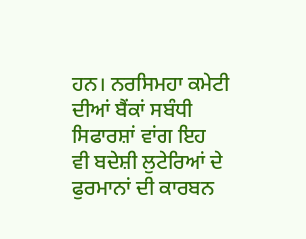ਹਨ। ਨਰਸਿਮਹਾ ਕਮੇਟੀ ਦੀਆਂ ਬੈਂਕਾਂ ਸਬੰਧੀ ਸਿਫਾਰਸ਼ਾਂ ਵਾਂਗ ਇਹ
ਵੀ ਬਦੇਸ਼ੀ ਲੁਟੇਰਿਆਂ ਦੇ ਫੁਰਮਾਨਾਂ ਦੀ ਕਾਰਬਨ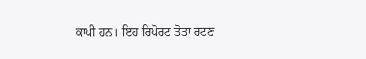ਕਾਪੀ ਹਨ। ਇਹ ਰਿਪੋਰਟ ਤੋਤਾ ਰਟਣ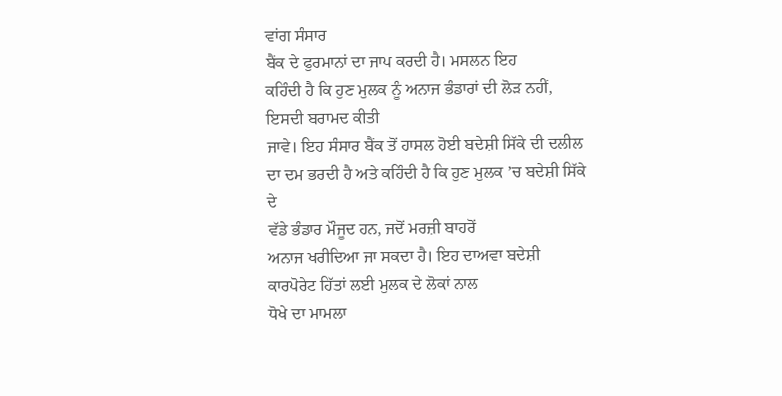ਵਾਂਗ ਸੰਸਾਰ
ਬੈਂਕ ਦੇ ਫੁਰਮਾਨਾਂ ਦਾ ਜਾਪ ਕਰਦੀ ਹੈ। ਮਸਲਨ ਇਹ
ਕਹਿੰਦੀ ਹੈ ਕਿ ਹੁਣ ਮੁਲਕ ਨੂੰ ਅਨਾਜ ਭੰਡਾਰਾਂ ਦੀ ਲੋੜ ਨਹੀਂ, ਇਸਦੀ ਬਰਾਮਦ ਕੀਤੀ
ਜਾਵੇ। ਇਹ ਸੰਸਾਰ ਬੈਂਕ ਤੋਂ ਹਾਸਲ ਹੋਈ ਬਦੇਸ਼ੀ ਸਿੱਕੇ ਦੀ ਦਲੀਲ ਦਾ ਦਮ ਭਰਦੀ ਹੈ ਅਤੇ ਕਹਿੰਦੀ ਹੈ ਕਿ ਹੁਣ ਮੁਲਕ ’ਚ ਬਦੇਸ਼ੀ ਸਿੱਕੇ ਦੇ
ਵੱਡੇ ਭੰਡਾਰ ਮੌਜੂਦ ਹਨ, ਜਦੋਂ ਮਰਜ਼ੀ ਬਾਹਰੋਂ
ਅਨਾਜ ਖਰੀਦਿਆ ਜਾ ਸਕਦਾ ਹੈ। ਇਹ ਦਾਅਵਾ ਬਦੇਸ਼ੀ ਕਾਰਪੋਰੇਟ ਹਿੱਤਾਂ ਲਈ ਮੁਲਕ ਦੇ ਲੋਕਾਂ ਨਾਲ
ਧੋਖੇ ਦਾ ਮਾਮਲਾ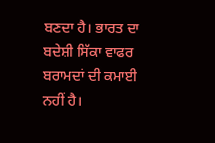ਬਣਦਾ ਹੈ। ਭਾਰਤ ਦਾ ਬਦੇਸ਼ੀ ਸਿੱਕਾ ਵਾਫਰ ਬਰਾਮਦਾਂ ਦੀ ਕਮਾਈ ਨਹੀਂ ਹੈ।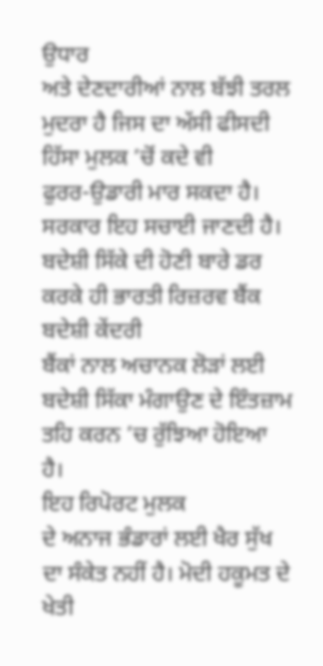ਉਧਾਰ
ਅਤੇ ਦੇਣਦਾਰੀਆਂ ਨਾਲ ਬੱਝੀ ਤਰਲ ਮੁਦਰਾ ਹੈ ਜਿਸ ਦਾ ਅੱਸੀ ਫੀਸਦੀ ਹਿੱਸਾ ਮੁਲਕ ’ਚੋਂ ਕਦੇ ਵੀ
ਫੁਰਰ-ਉਡਾਰੀ ਮਾਰ ਸਕਦਾ ਹੈ। ਸਰਕਾਰ ਇਹ ਸਚਾਈ ਜਾਣਦੀ ਹੈ। ਬਦੇਸ਼ੀ ਸਿੱਕੇ ਦੀ ਹੋਣੀ ਬਾਰੇ ਡਰ ਕਰਕੇ ਹੀ ਭਾਰਤੀ ਰਿਜ਼ਰਵ ਬੈਂਕ ਬਦੇਸ਼ੀ ਕੇਂਦਰੀ
ਬੈਂਕਾਂ ਨਾਲ ਅਚਾਨਕ ਲੋੜਾਂ ਲਈ ਬਦੇਸ਼ੀ ਸਿੱਕਾ ਮੰਗਾਉਣ ਦੇ ਇੰਤਜ਼ਾਮ ਤਹਿ ਕਰਨ ’ਚ ਰੁੱਝਿਆ ਹੋਇਆ
ਹੈ।
ਇਹ ਰਿਪੋਰਟ ਮੁਲਕ
ਦੇ ਅਨਾਜ ਭੰਡਾਰਾਂ ਲਈ ਖੈਰ ਸੁੱਖ ਦਾ ਸੰਕੇਤ ਨਹੀਂ ਹੈ। ਮੋਦੀ ਹਕੂਮਤ ਦੇ ਖੇਤੀ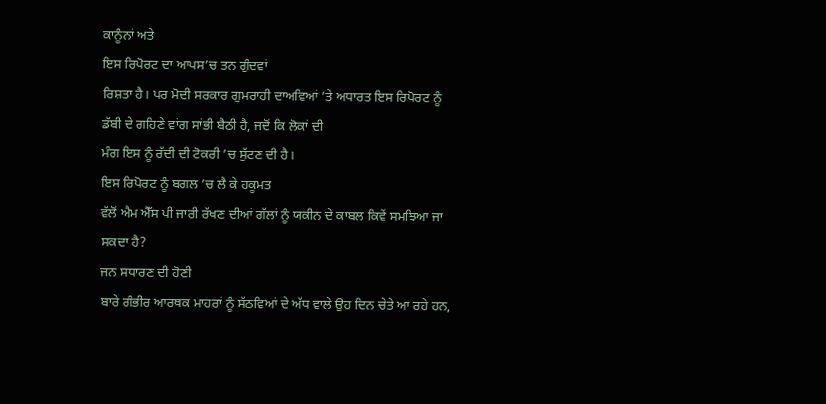ਕਾਨੂੰਨਾਂ ਅਤੇ
ਇਸ ਰਿਪੋਰਟ ਦਾ ਆਪਸ’ਚ ਤਨ ਗੁੰਦਵਾਂ
ਰਿਸ਼ਤਾ ਹੈ। ਪਰ ਮੋਦੀ ਸਰਕਾਰ ਗੁਮਰਾਹੀ ਦਾਅਵਿਆਂ ’ਤੇ ਅਧਾਰਤ ਇਸ ਰਿਪੋਰਟ ਨੂੰ ਡੱਬੀ ਦੇ ਗਹਿਣੇ ਵਾਂਗ ਸਾਂਭੀ ਬੈਠੀ ਹੈ, ਜਦੋਂ ਕਿ ਲੋਕਾਂ ਦੀ
ਮੰਗ ਇਸ ਨੂੰ ਰੱਦੀ ਦੀ ਟੋਕਰੀ ’ਚ ਸੁੱਟਣ ਦੀ ਹੈ।
ਇਸ ਰਿਪੋਰਟ ਨੂੰ ਬਗਲ ’ਚ ਲੈ ਕੇ ਹਕੂਮਤ
ਵੱਲੋਂ ਐਮ ਐੱਸ ਪੀ ਜਾਰੀ ਰੱਖਣ ਦੀਆਂ ਗੱਲਾਂ ਨੂੰ ਯਕੀਨ ਦੇ ਕਾਬਲ ਕਿਵੇਂ ਸਮਝਿਆ ਜਾ ਸਕਦਾ ਹੈ?
ਜਨ ਸਧਾਰਣ ਦੀ ਹੋਣੀ
ਬਾਰੇ ਗੰਭੀਰ ਆਰਥਕ ਮਾਹਰਾਂ ਨੂੰ ਸੱਠਵਿਆਂ ਦੇ ਅੱਧ ਵਾਲੇ ਉਹ ਦਿਨ ਚੇਤੇ ਆ ਰਹੇ ਹਨ,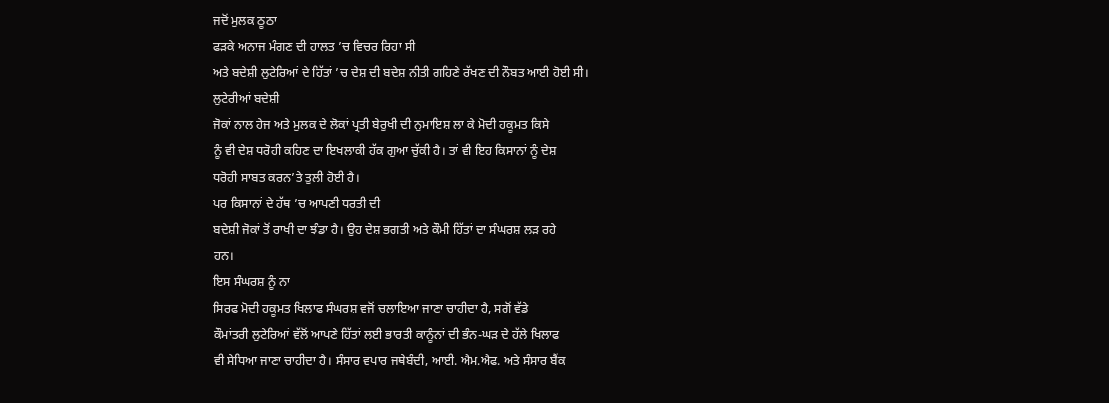ਜਦੋਂ ਮੁਲਕ ਠੂਠਾ
ਫੜਕੇ ਅਨਾਜ ਮੰਗਣ ਦੀ ਹਾਲਤ ’ਚ ਵਿਚਰ ਰਿਹਾ ਸੀ
ਅਤੇ ਬਦੇਸ਼ੀ ਲੁਟੇਰਿਆਂ ਦੇ ਹਿੱਤਾਂ ’ਚ ਦੇਸ਼ ਦੀ ਬਦੇਸ਼ ਨੀਤੀ ਗਹਿਣੇ ਰੱਖਣ ਦੀ ਨੌਬਤ ਆਈ ਹੋਈ ਸੀ।
ਲੁਟੇਰੀਆਂ ਬਦੇਸ਼ੀ
ਜੋਕਾਂ ਨਾਲ ਹੇਜ ਅਤੇ ਮੁਲਕ ਦੇ ਲੋਕਾਂ ਪ੍ਰਤੀ ਬੇਰੁਖੀ ਦੀ ਨੁਮਾਇਸ਼ ਲਾ ਕੇ ਮੋਦੀ ਹਕੂਮਤ ਕਿਸੇ
ਨੂੰ ਵੀ ਦੇਸ਼ ਧਰੋਹੀ ਕਹਿਣ ਦਾ ਇਖਲਾਕੀ ਹੱਕ ਗੁਆ ਚੁੱਕੀ ਹੈ। ਤਾਂ ਵੀ ਇਹ ਕਿਸਾਨਾਂ ਨੂੰ ਦੇਸ਼
ਧਰੋਹੀ ਸਾਬਤ ਕਰਨ’ਤੇ ਤੁਲੀ ਹੋਈ ਹੈ।
ਪਰ ਕਿਸਾਨਾਂ ਦੇ ਹੱਥ ’ਚ ਆਪਣੀ ਧਰਤੀ ਦੀ
ਬਦੇਸ਼ੀ ਜੋਕਾਂ ਤੋਂ ਰਾਖੀ ਦਾ ਝੰਡਾ ਹੈ। ਉਹ ਦੇਸ਼ ਭਗਤੀ ਅਤੇ ਕੌਮੀ ਹਿੱਤਾਂ ਦਾ ਸੰਘਰਸ਼ ਲੜ ਰਹੇ
ਹਨ।
ਇਸ ਸੰਘਰਸ਼ ਨੂੰ ਨਾ
ਸਿਰਫ ਮੋਦੀ ਹਕੂਮਤ ਖਿਲਾਫ ਸੰਘਰਸ਼ ਵਜੋਂ ਚਲਾਇਆ ਜਾਣਾ ਚਾਹੀਦਾ ਹੈ, ਸਗੋਂ ਵੱਡੇ
ਕੌਮਾਂਤਰੀ ਲੁਟੇਰਿਆਂ ਵੱਲੋਂ ਆਪਣੇ ਹਿੱਤਾਂ ਲਈ ਭਾਰਤੀ ਕਾਨੂੰਨਾਂ ਦੀ ਭੰਨ-ਘੜ ਦੇ ਹੱਲੇ ਖਿਲਾਫ
ਵੀ ਸੇਧਿਆ ਜਾਣਾ ਚਾਹੀਦਾ ਹੈ। ਸੰਸਾਰ ਵਪਾਰ ਜਥੇਬੰਦੀ, ਆਈ. ਐਮ.ਐਫ. ਅਤੇ ਸੰਸਾਰ ਬੈਂਕ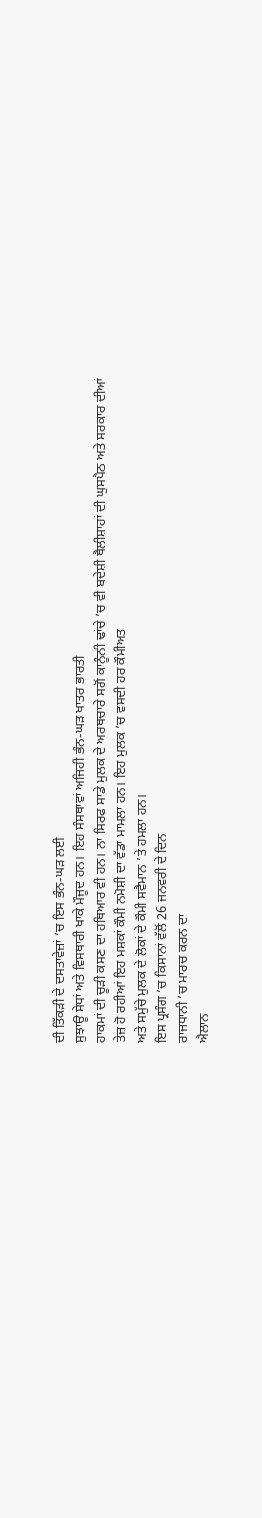ਦੀ ਤਿੱਕੜੀ ਦੇ ਦਸਤਾਵੇਜ਼ਾਂ ’ਚ ਇਸ ਭੰਨ-ਘੜ ਲਈ
ਸੁਝਾਊ ਸੇਧਾਂ ਅਤੇ ਵਿਸਥਾਰੀ ਖਾਕੇ ਮੌਜੂਦ ਹਨ। ਇਹ ਸੰਸਥਾਵਾਂ ਅਜਿਹੀ ਭੰਨ-ਘੜ ਖਾਤਰ ਭਾਰਤੀ
ਹਾਕਮਾਂ ਦੀ ਚੂੜੀ ਕਸਣ ਦਾ ਹਥਿਆਰ ਵੀ ਹਨ। ਨਾ ਸਿਰਫ ਸਾਡੇ ਮੁਲਕ ਦੇ ਅਰਥਚਾਰੇ ਸਗੋਂ ਕਾਨੂੰਨੀ ਢਾਂਚੇ ’ਚ ਵੀ ਬਦੇਸ਼ੀ ਥੈਲੀਸ਼ਾਹਾਂ ਦੀ ਘੁਸਪੈਠ ਅਤੇ ਸਰਕਾਰ ਦੀਆਂ
ਤੇਜ਼ ਹੋ ਰਹੀਆਂ ਇਹ ਮਸ਼ਕਾਂ ਕੌਮੀ ਨਮੋਸ਼ੀ ਦਾ ਵੱਡਾ ਮਾਮਲਾ ਹਨ। ਇਹ ਮੁਲਕ ’ਚ ਵਸਦੀ ਹਰ ਕੌਮੀਅਤ
ਅਤੇ ਸਮੁੱਚੇ ਮੁਲਕ ਦੇ ਲੋਕਾਂ ਦੇ ਕੌਮੀ ਸਵੈਮਾਨ ’ਤੇ ਹਮਲਾ ਹਨ।
ਇਸ ਪ੍ਰਸੰਗ ’ਚ ਕਿਸਾਨਾਂ ਵੱਲੋਂ 26 ਜਨਵਰੀ ਦੇ ਦਿਨ
ਰਾਜਧਾਨੀ ’ਚ ਮਾਰਚ ਕਰਨ ਦਾ
ਐਲਾਨ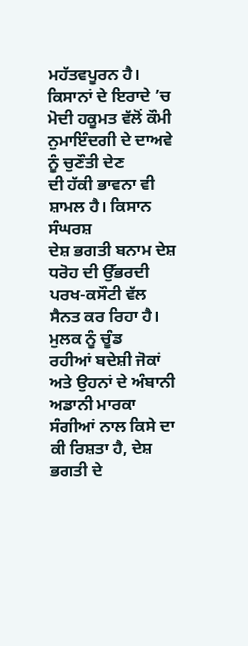ਮਹੱਤਵਪੂਰਨ ਹੈ। ਕਿਸਾਨਾਂ ਦੇ ਇਰਾਦੇ ’ਚ ਮੋਦੀ ਹਕੂਮਤ ਵੱਲੋਂ ਕੌਮੀ ਨੁਮਾਇੰਦਗੀ ਦੇ ਦਾਅਵੇ ਨੂੰ ਚੁਣੌਤੀ ਦੇਣ
ਦੀ ਹੱਕੀ ਭਾਵਨਾ ਵੀ ਸ਼ਾਮਲ ਹੈ। ਕਿਸਾਨ ਸੰਘਰਸ਼
ਦੇਸ਼ ਭਗਤੀ ਬਨਾਮ ਦੇਸ਼ ਧਰੋਹ ਦੀ ਉੱਭਰਦੀ ਪਰਖ-ਕਸੌਟੀ ਵੱਲ ਸੈਨਤ ਕਰ ਰਿਹਾ ਹੈ। ਮੁਲਕ ਨੂੰ ਚੂੰਡ
ਰਹੀਆਂ ਬਦੇਸ਼ੀ ਜੋਕਾਂ ਅਤੇ ਉਹਨਾਂ ਦੇ ਅੰਬਾਨੀ
ਅਡਾਨੀ ਮਾਰਕਾ ਸੰਗੀਆਂ ਨਾਲ ਕਿਸੇ ਦਾ ਕੀ ਰਿਸ਼ਤਾ ਹੈ, ਦੇਸ਼ ਭਗਤੀ ਦੇ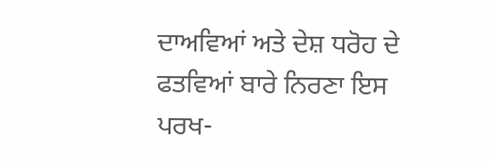ਦਾਅਵਿਆਂ ਅਤੇ ਦੇਸ਼ ਧਰੋਹ ਦੇ ਫਤਵਿਆਂ ਬਾਰੇ ਨਿਰਣਾ ਇਸ
ਪਰਖ-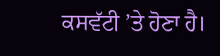ਕਸਵੱਟੀ ’ਤੇ ਹੋਣਾ ਹੈ।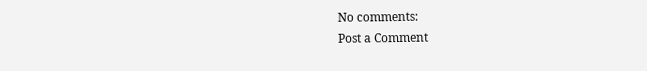No comments:
Post a Comment